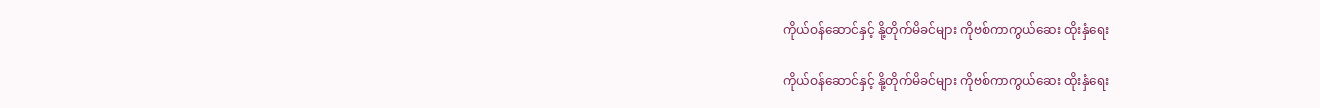ကိုယ်ဝန်ဆောင်နှင့် နို့တိုက်မိခင်များ ကိုဗစ်ကာကွယ်ဆေး ထိုးနှံရေး

ကိုယ်ဝန်ဆောင်နှင့် နို့တိုက်မိခင်များ ကိုဗစ်ကာကွယ်ဆေး ထိုးနှံရေး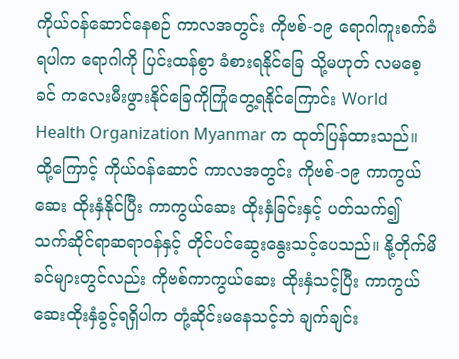ကိုယ်ဝန်ဆောင်နေစဉ် ကာလအတွင်း ကိုဗစ်-၁၉ ရောဂါကူးစက်ခံရပါက ရောဂါကို ပြင်းထန်စွာ ခံစားရနိုင်ခြေ သို့မဟုတ် လမစေ့ခင် ကလေးမီးဖွားနိုင်ခြေကိုကြုံတွေ့ရနိုင်ကြောင်း World Health Organization Myanmar က ထုတ်ပြန်ထားသည်။ ထို့ကြောင့် ကိုယ်ဝန်ဆောင် ကာလအတွင်း ကိုဗစ်-၁၉ ကာကွယ်ဆေး ထိုးနှံနိုင်ပြီး ကာကွယ်ဆေး ထိုးနှံခြင်းနှင့် ပတ်သက်၍ သက်ဆိုင်ရာဆရာဝန်နှင့် တိုင်ပင်ဆွေးနွေးသင့်ပေသည်။ နို့တိုက်မိခင်များတွင်လည်း ကိုဗစ်ကာကွယ်ဆေး ထိုးနှံသင့်ပြီး ကာကွယ်ဆေးထိုးနှံခွင့်ရရှိပါက တုံ့ဆိုင်းမနေသင့်ဘဲ ချက်ချင်း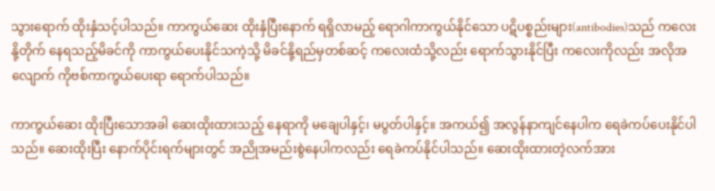သွားရောက် ထိုးနှံသင့်ပါသည်။ ကာကွယ်ဆေး ထိုးနှံပြီးနောက် ရရှိလာမည့် ရောဂါကာကွယ်နိုင်သော ပဋိပစ္စည်းများ(antibodies)သည် ကလေးနို့တိုက် နေရသည့်မိခင်ကို ကာကွယ်ပေးနိုင်သကဲ့သို့ မိခင်နို့ရည်မှတစ်ဆင့် ကလေးထံသို့လည်း ရောက်သွားနိုင်ပြီး ကလေးကိုလည်း အလိုအလျောက် ကိုဗစ်ကာကွယ်ပေးရာ ရောက်ပါသည်။

ကာကွယ်ဆေး ထိုးပြီးသောအခါ ဆေးထိုးထားသည့် နေရာကို မချေပါနှင့်၊ မပွတ်ပါနှင့်။ အကယ်၍ အလွန်နာကျင်နေပါက ရေခဲကပ်ပေးနိုင်ပါသည်။ ဆေးထိုးပြီး နောက်ပိုင်းရက်များတွင် အညိုအမည်းစွဲနေပါကလည်း ရေခဲကပ်နိုင်ပါသည်။ ဆေးထိုးထားတဲ့လက်အား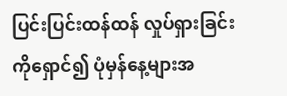ပြင်းပြင်းထန်ထန် လှုပ်ရှားခြင်းကိုရှောင်၍ ပုံမှန်နေ့များအ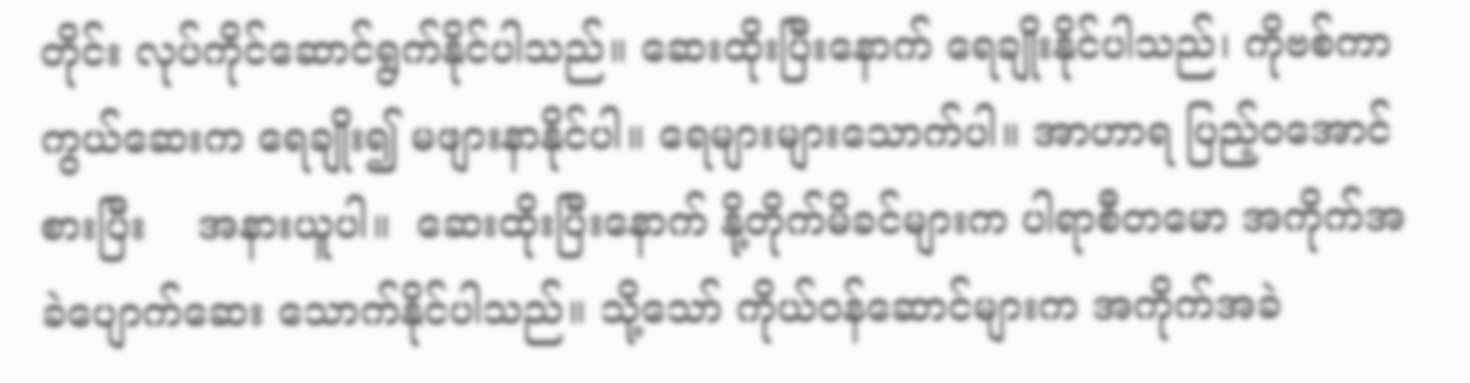တိုင်း လုပ်ကိုင်ဆောင်ရွက်နိုင်ပါသည်။ ဆေးထိုးပြီးနောက် ရေချိုးနိုင်ပါသည်၊ ကိုဗစ်ကာကွယ်ဆေးက ရေချိုး၍ မဖျားနာနိုင်ပါ။ ရေများများသောက်ပါ။ အာဟာရ ပြည့်ဝအောင်စားပြီး    အနားယူပါ။  ဆေးထိုးပြီးနောက် နို့တိုက်မိခင်များက ပါရာစီတမော အကိုက်အခဲပျောက်ဆေး သောက်နိုင်ပါသည်။ သို့သော် ကိုယ်ဝန်ဆောင်များက အကိုက်အခဲ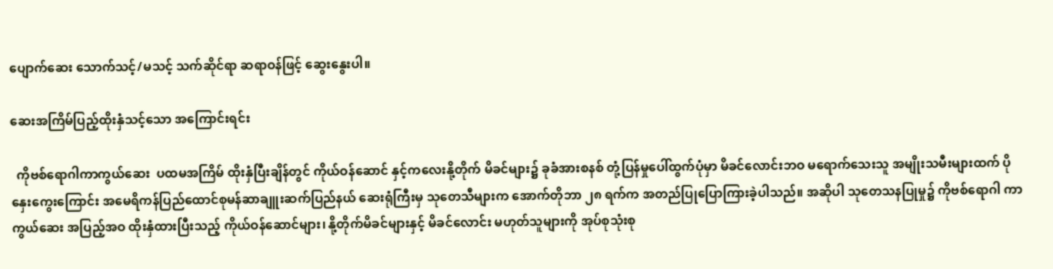ပျောက်ဆေး သောက်သင့်/မသင့် သက်ဆိုင်ရာ ဆရာဝန်ဖြင့် ဆွေးနွေးပါ။

ဆေးအကြိမ်ပြည့်ထိုးနှံသင့်သော အကြောင်းရင်း

  ကိုဗစ်ရောဂါကာကွယ်ဆေး  ပထမအကြိမ် ထိုးနှံပြီးချိန်တွင် ကိုယ်ဝန်ဆောင် နှင့်ကလေးနို့တိုက် မိခင်များ၌ ခုခံအားစနစ် တုံ့ပြန်မှုပေါ်ထွက်ပုံမှာ မိခင်လောင်းဘဝ မရောက်သေးသူ အမျိုးသမီးများထက် ပိုနှေးကွေးကြောင်း အမေရိကန်ပြည်ထောင်စုမန်ဆာချူးဆက်ပြည်နယ် ဆေးရုံကြီးမှ သုတေသီများက အောက်တိုဘာ ၂၈ ရက်က အတည်ပြုပြောကြားခဲ့ပါသည်။ အဆိုပါ သုတေသနပြုမှု၌ ကိုဗစ်ရောဂါ ကာကွယ်ဆေး အပြည့်အဝ ထိုးနှံထားပြီးသည့် ကိုယ်ဝန်ဆောင်များ၊ နို့တိုက်မိခင်များနှင့် မိခင်လောင်း မဟုတ်သူများကို အုပ်စုသုံးစု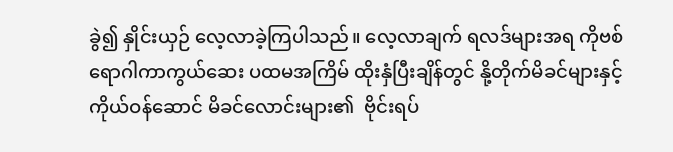ခွဲ၍ နှိုင်းယှဉ် လေ့လာခဲ့ကြပါသည်။ လေ့လာချက် ရလဒ်များအရ ကိုဗစ်ရောဂါကာကွယ်ဆေး ပထမအကြိမ် ထိုးနှံပြီးချိန်တွင် နို့တိုက်မိခင်များနှင့် ကိုယ်ဝန်ဆောင် မိခင်လောင်းများ၏  ဗိုင်းရပ်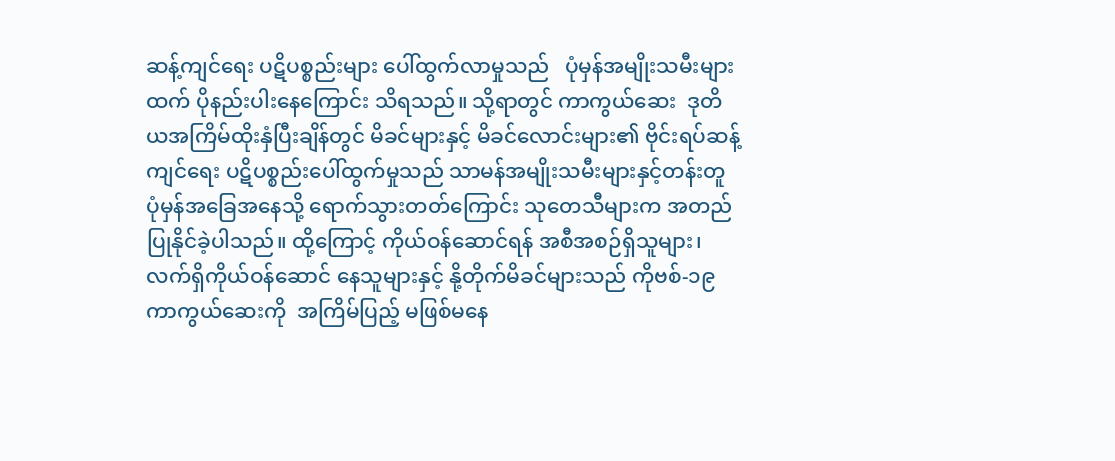ဆန့်ကျင်ရေး ပဋိပစ္စည်းများ ပေါ်ထွက်လာမှုသည်   ပုံမှန်အမျိုးသမီးများထက် ပိုနည်းပါးနေကြောင်း သိရသည်။ သို့ရာတွင် ကာကွယ်ဆေး  ဒုတိယအကြိမ်ထိုးနှံပြီးချိန်တွင် မိခင်များနှင့် မိခင်လောင်းများ၏ ဗိုင်းရပ်ဆန့်ကျင်ရေး ပဋိပစ္စည်းပေါ်ထွက်မှုသည် သာမန်အမျိုးသမီးများနှင့်တန်းတူ ပုံမှန်အခြေအနေသို့ ရောက်သွားတတ်ကြောင်း သုတေသီများက အတည်ပြုနိုင်ခဲ့ပါသည်။ ထို့ကြောင့် ကိုယ်ဝန်ဆောင်ရန် အစီအစဉ်ရှိသူများ၊ လက်ရှိကိုယ်ဝန်ဆောင် နေသူများနှင့် နို့တိုက်မိခင်များသည် ကိုဗစ်-၁၉  ကာကွယ်ဆေးကို  အကြိမ်ပြည့် မဖြစ်မနေ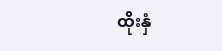ထိုးနှံ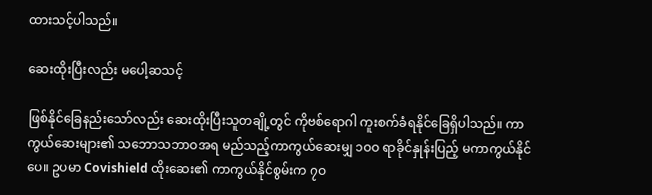ထားသင့်ပါသည်။

ဆေးထိုးပြီးလည်း မပေါ့ဆသင့်

ဖြစ်နိုင်ခြေနည်းသော်လည်း ဆေးထိုးပြီးသူတချို့တွင် ကိုဗစ်ရောဂါ ကူးစက်ခံရနိုင်ခြေရှိပါသည်။ ကာကွယ်ဆေးများ၏ သဘောသဘာဝအရ မည်သည့်ကာကွယ်ဆေးမျှ ၁ဝဝ ရာခိုင်နှုန်းပြည့် မကာကွယ်နိုင်ပေ။ ဥပမာ Covishield ထိုးဆေး၏ ကာကွယ်နိုင်စွမ်းက ၇ဝ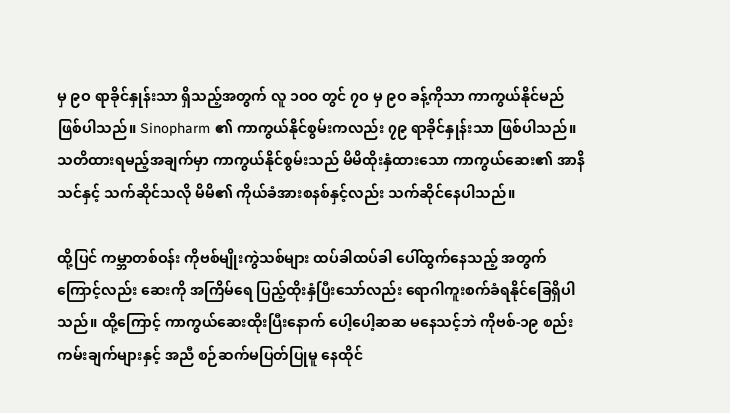မှ ၉ဝ ရာခိုင်နှုန်းသာ ရှိသည့်အတွက် လူ ၁ဝဝ တွင် ၇ဝ မှ ၉ဝ ခန့်ကိုသာ ကာကွယ်နိုင်မည်ဖြစ်ပါသည်။ Sinopharm ၏ ကာကွယ်နိုင်စွမ်းကလည်း ၇၉ ရာခိုင်နှုန်းသာ ဖြစ်ပါသည်။ သတိထားရမည့်အချက်မှာ ကာကွယ်နိုင်စွမ်းသည် မိမိထိုးနှံထားသော ကာကွယ်ဆေး၏ အာနိသင်နှင့် သက်ဆိုင်သလို မိမိ၏ ကိုယ်ခံအားစနစ်နှင့်လည်း သက်ဆိုင်နေပါသည်။

ထို့ပြင် ကမ္ဘာတစ်ဝန်း ကိုဗစ်မျိုးကွဲသစ်များ ထပ်ခါထပ်ခါ ပေါ်ထွက်နေသည့် အတွက်ကြောင့်လည်း ဆေးကို အကြိမ်ရေ ပြည့်ထိုးနှံပြီးသော်လည်း ရောဂါကူးစက်ခံရနိုင်ခြေရှိပါသည်။ ထို့ကြောင့် ကာကွယ်ဆေးထိုးပြီးနောက် ပေါ့ပေါ့ဆဆ မနေသင့်ဘဲ ကိုဗစ်-၁၉ စည်းကမ်းချက်များနှင့် အညီ စဉ်ဆက်မပြတ်ပြုမူ နေထိုင်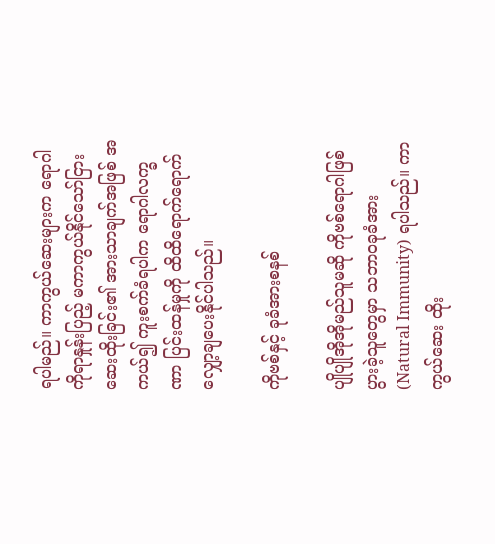ရပါမည်။ ကာကွယ်ဆေးများက ရောဂါကိုရာနှုန်းပြည့် မကာကွယ်နိုင်သော်ငြား ဆေးထိုးခြင်း၏ အားသာချက်အဖြစ် အကယ်၍ ကူးစက်ခံရပါက ရောဂါလက္ခဏာ ပြင်းထန်မှုကို ထိထိရောက်ရောက် လျှော့ချပေးနိုင်ပါသည်။

ကိုဗစ်နှင့် ခုခံအားစနစ်

ပျိုပျိုအိုအိုမည်သူမဆို ကိုဗစ်ရောဂါဖြစ်ပွားခဲ့သူတွေမှာ သဘာဝခုခံအား(Natural Immunity) ရပါသည်။ ကာကွယ်ဆေး ထိုး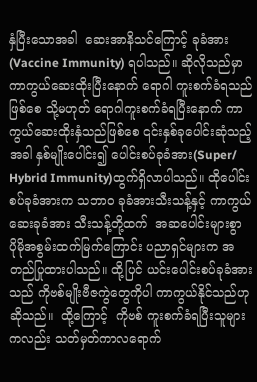နှံပြီးသောအခါ  ဆေးအာနိသင်ကြောင့် ခုခံအား(Vaccine Immunity) ရပါသည်။ ဆိုလိုသည်မှာ ကာကွယ်ဆေးထိုးပြီးနောက် ရောဂါ ကူးစက်ခံရသည်ဖြစ်စေ သို့မဟုတ် ရောဂါကူးစက်ခံရပြီးနောက် ကာကွယ်ဆေးထိုးနှံသည်ဖြစ်စေ ၎င်းနှစ်ခုပေါင်းဆုံသည့်အခါ နှစ်မျိုးပေါင်း၍ ပေါင်းစပ်ခုခံအား(Super/ Hybrid Immunity)ထွက်ရှိလာပါသည်။ ထိုပေါင်းစပ်ခုခံအားက သဘာဝ ခုခံအားသီးသန့်နှင့် ကာကွယ်ဆေးခုခံအား သီးသန့်တို့ထက်  အဆပေါင်းများစွာ ပိုမိုအစွမ်းထက်မြက်ကြောင်း ပညာရှင်များက အတည်ပြုထားပါသည်။ ထို့ပြင် ယင်းပေါင်းစပ်ခုခံအားသည် ကိုဗစ်မျိုးဗီဇကွဲတွေကိုပါ ကာကွယ်နိုင်သည်ဟုဆိုသည်။  ထို့ကြောင့်  ကိုဗစ် ကူးစက်ခံရပြီးသူများကလည်း သတ်မှတ်ကာလရောက်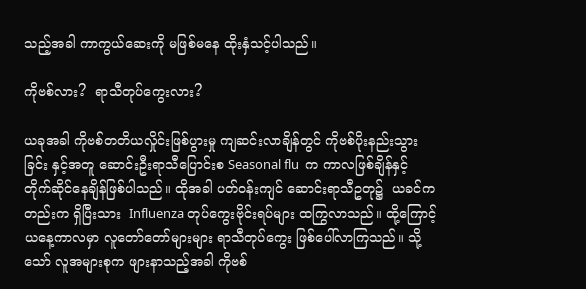သည့်အခါ ကာကွယ်ဆေးကို မဖြစ်မနေ ထိုးနှံသင့်ပါသည်။

ကိုဗစ်လား?  ရာသီတုပ်ကွေးလား?

ယခုအခါ ကိုဗစ်တတိယလှိုင်းဖြစ်ပွားမှု ကျဆင်းလာချိန်တွင် ကိုဗစ်ပိုးနည်းသွားခြင်း နှင့်အတူ ဆောင်းဦးရာသီပြောင်းစ Seasonal flu  က ကာလဖြစ်ချိန်နှင့် တိုက်ဆိုင်နေချိန်ဖြစ်ပါသည်။ ထိုအခါ ပတ်ဝန်းကျင် ဆောင်းရာသီဥတု၌  ယခင်ကတည်းက ရှိပြီးသား  Influenza တုပ်ကွေးဗိုင်းရပ်များ ထကြွလာသည်။ ထို့ကြောင့် ယနေ့ကာလမှာ လူတော်တော်များများ ရာသီတုပ်ကွေး ဖြစ်ပေါ်လာကြသည်။ သို့သော် လူအများစုက ဖျားနာသည့်အခါ ကိုဗစ်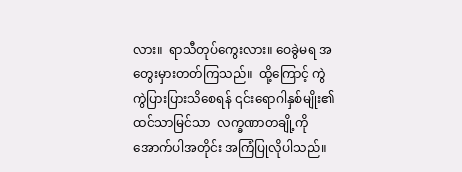လား။  ရာသီတုပ်ကွေးလား။ ဝေခွဲမရ အတွေးမှားတတ်ကြသည်။  ထို့ကြောင့် ကွဲကွဲပြားပြားသိစေရန် ၎င်းရောဂါနှစ်မျိုး၏ ထင်သာမြင်သာ  လက္ခဏာတချို့ကို အောက်ပါအတိုင်း အကြံပြုလိုပါသည်။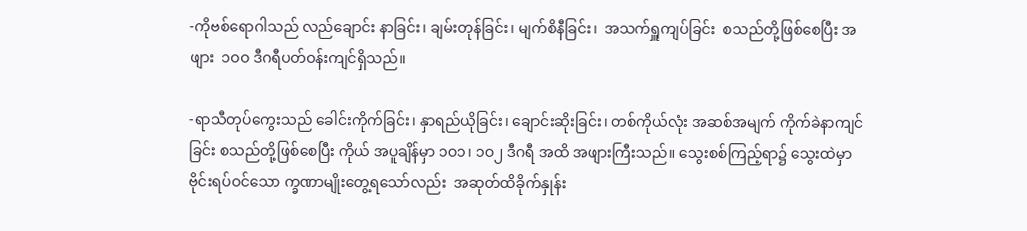-ကိုဗစ်ရောဂါသည် လည်ချောင်း နာခြင်း၊ ချမ်းတုန်ခြင်း၊ မျက်စိနီခြင်း၊  အသက်ရှူကျပ်ခြင်း  စသည်တို့ဖြစ်စေပြီး အဖျား  ၁ဝဝ ဒီဂရီပတ်ဝန်းကျင်ရှိသည်။

-ရာသီတုပ်ကွေးသည် ခေါင်းကိုက်ခြင်း၊ နှာရည်ယိုခြင်း၊ ချောင်းဆိုးခြင်း၊ တစ်ကိုယ်လုံး အဆစ်အမျက် ကိုက်ခဲနာကျင်ခြင်း စသည်တို့ဖြစ်စေပြီး ကိုယ် အပူချိန်မှာ ၁ဝ၁၊ ၁ဝ၂ ဒီဂရီ အထိ အဖျားကြီးသည်။ သွေးစစ်ကြည့်ရာ၌ သွေးထဲမှာ    ဗိုင်းရပ်ဝင်သော က္ခဏာမျိုးတွေ့ရသော်လည်း  အဆုတ်ထိခိုက်နှုန်း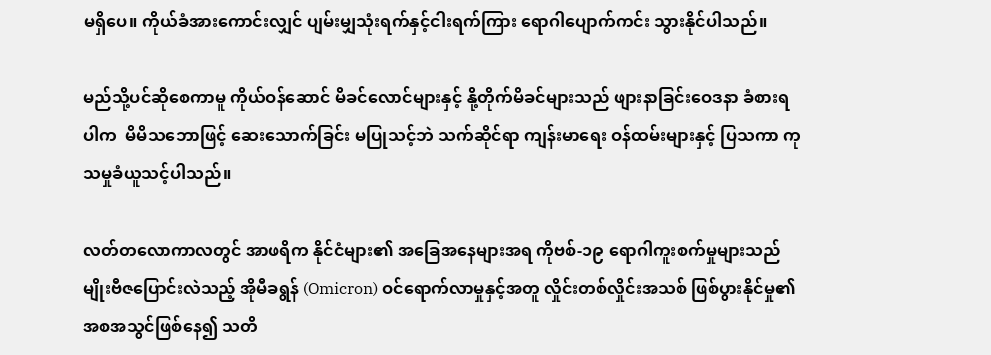မရှိပေ။ ကိုယ်ခံအားကောင်းလျှင် ပျမ်းမျှသုံးရက်နှင့်ငါးရက်ကြား ရောဂါပျောက်ကင်း သွားနိုင်ပါသည်။

မည်သို့ပင်ဆိုစေကာမူ ကိုယ်ဝန်ဆောင် မိခင်လောင်များနှင့် နို့တိုက်မိခင်များသည် ဖျားနာခြင်းဝေဒနာ ခံစားရပါက  မိမိသဘောဖြင့် ဆေးသောက်ခြင်း မပြုသင့်ဘဲ သက်ဆိုင်ရာ ကျန်းမာရေး ဝန်ထမ်းများနှင့် ပြသကာ ကုသမှုခံယူသင့်ပါသည်။

လတ်တလောကာလတွင် အာဖရိက နိုင်ငံများ၏ အခြေအနေများအရ ကိုဗစ်-၁၉ ရောဂါကူးစက်မှုများသည် မျိုးဗီဇပြောင်းလဲသည့် အိုမီခရွန် (Omicron) ဝင်ရောက်လာမှုနှင့်အတူ လှိုင်းတစ်လှိုင်းအသစ် ဖြစ်ပွားနိုင်မှု၏ အစအသွင်ဖြစ်နေ၍ သတိ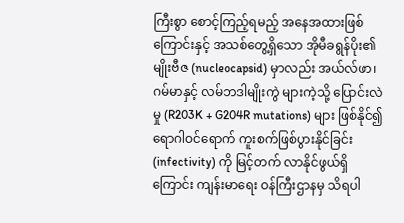ကြီးစွာ စောင့်ကြည့်ရမည့် အနေအထားဖြစ်ကြောင်းနှင့် အသစ်တွေ့ရှိသော အိုမီခရွန်ပိုး၏ မျိုးဗီဇ (nucleocapsid) မှာလည်း အယ်လ်ဖာ၊ ဂမ်မာနှင့် လမ်ဘဒါမျိုးကွဲ များကဲ့သို့ ပြောင်းလဲမှု (R203K + G204R mutations) များ ဖြစ်နိုင်၍ ရောဂါဝင်ရောက် ကူးစက်ဖြစ်ပွားနိုင်ခြင်း (infectivity) ကို မြင့်တက် လာနိုင်ဖွယ်ရှိကြောင်း ကျန်းမာရေး ဝန်ကြီးဌာနမှ သိရပါ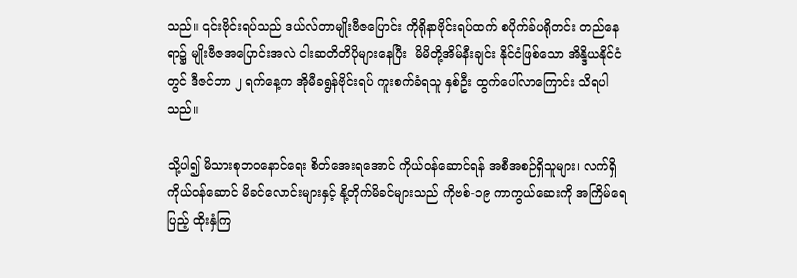သည်။ ၎င်းဗိုင်းရပ်သည် ဒယ်လ်တာမျိုးဗီဇပြောင်း ကိုရိုနာဗိုင်းရပ်ထက် စပိုက်ခ်ပရိုတင်း တည်နေရာ၌ မျိုးဗီဇအပြောင်းအလဲ ငါးဆတိတိပိုများနေပြီး  မိမိတို့အိမ်နီးချင်း နိုင်ငံဖြစ်သော အိန္ဒိယနိုင်ငံတွင် ဒီဇင်ဘာ ၂ ရက်နေ့က အိုမီခရွန်ဗိုင်းရပ် ကူးစက်ခံရသူ နှစ်ဦး ထွက်ပေါ်လာကြောင်း သိရပါသည်။

သို့ပါ၍ မိသားစုဘဝနောင်ရေး စိတ်အေးရအောင် ကိုယ်ဝန်ဆောင်ရန် အစီအစဉ်ရှိသူများ၊ လက်ရှိ ကိုယ်ဝန်ဆောင် မိခင်လောင်းများနှင့် နို့တိုက်မိခင်များသည် ကိုဗစ်-၁၉ ကာကွယ်ဆေးကို အကြိမ်ရေပြည့် ထိုးနှံကြ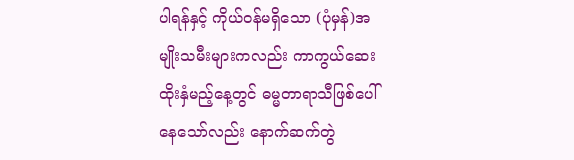ပါရန်နှင့် ကိုယ်ဝန်မရှိသော (ပုံမှန်)အမျိုးသမီးများကလည်း ကာကွယ်ဆေး ထိုးနှံမည့်နေ့တွင် ဓမ္မတာရာသီဖြစ်ပေါ်နေသော်လည်း နောက်ဆက်တွဲ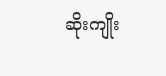ဆိုးကျိုး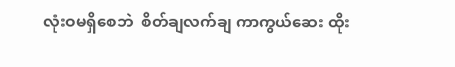လုံးဝမရှိစေဘဲ  စိတ်ချလက်ချ ကာကွယ်ဆေး ထိုး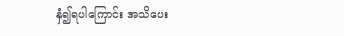နှံ၍ရပါကြောင်း အသိပေး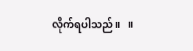လိုက်ရပါသည်။   ။